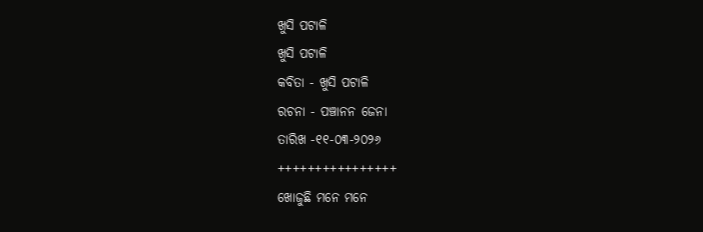ଖୁସି ପଟାଳି
ଖୁସି ପଟାଳି
କବିତା - ଖୁସି ପଟାଳି
ରଚନା - ପଞ୍ଚାନନ ଜେନା
ତାରିଖ -୧୧-୦୩-୨୦୨୬
++++++++++++++++
ଖୋଜୁଛି ମନେ ମନେ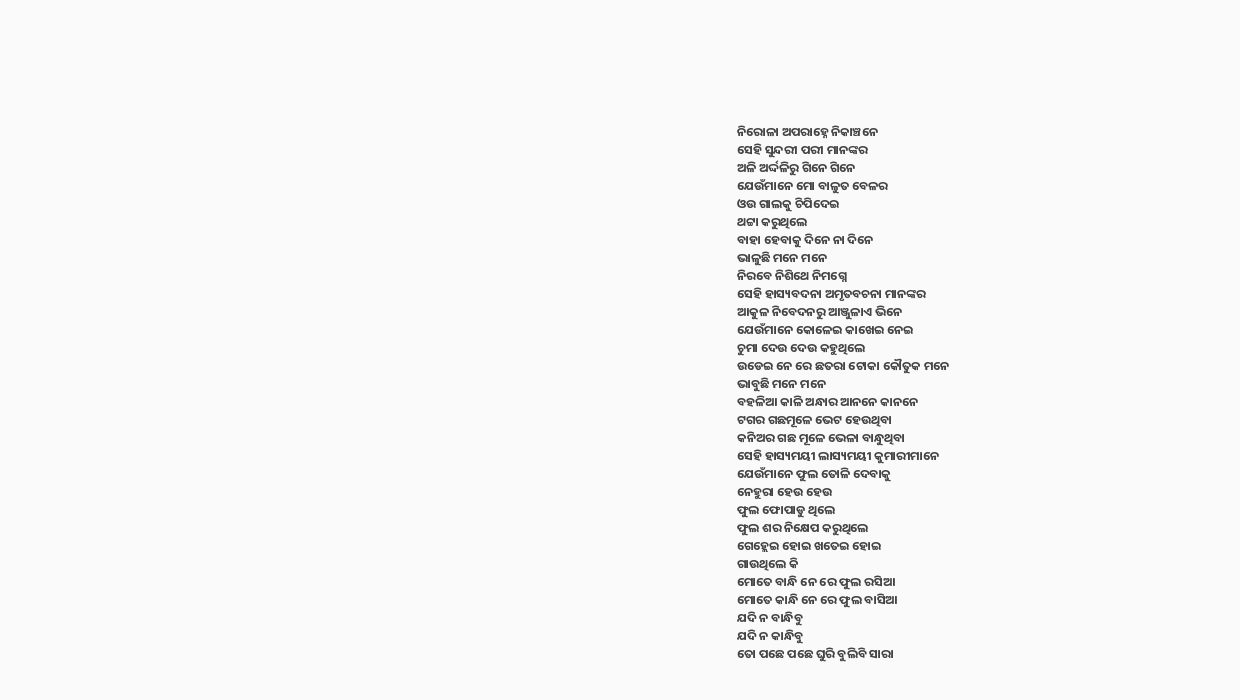ନିରୋଳା ଅପରାହ୍ନେ ନିକାଞ୍ଚନେ
ସେହି ସୁନ୍ଦରୀ ପରୀ ମାନଙ୍କର
ଅଳି ଅର୍ଦ୍ଦଳିରୁ ଗିନେ ଗିନେ
ଯେଉଁମାନେ ମୋ ବାଳୁତ ବେଳର
ଓଉ ଗାଲକୁ ଚିପିଦେଇ
ଥଟ୍ଟା କରୁଥିଲେ
ବାହା ହେବାକୁ ଦିନେ ନା ଦିନେ
ଭାଳୁଛି ମନେ ମନେ
ନିରବେ ନିଶିଥେ ନିମଗ୍ନେ
ସେହି ହାସ୍ୟବଦନା ଅମୃତବଚନା ମାନଙ୍କର
ଆକୁଳ ନିବେଦନରୁ ଆଞ୍ଜୁଳାଏ ଭିନେ
ଯେଉଁମାନେ କୋଳେଇ କାଖେଇ ନେଇ
ଚୁମା ଦେଉ ଦେଉ କହୁଥିଲେ
ଉଡେଇ ନେ ରେ ଛତରା ଟୋକା କୌତୁକ ମନେ
ଭାବୁଛି ମନେ ମନେ
ବହଳିଆ କାଳି ଅନ୍ଧାର ଆନନେ କାନନେ
ଟଗର ଗଛମୂଳେ ଭେଟ ହେଉଥିବା
କନିଅର ଗଛ ମୂଳେ ଭେଳା ବାନ୍ଧୁଥିବା
ସେହି ହାସ୍ୟମୟୀ ଲାସ୍ୟମୟୀ କୁମାରୀମାନେ
ଯେଉଁମାନେ ଫୁଲ ତୋଳି ଦେବାକୁ
ନେହୁରା ହେଉ ହେଉ
ଫୁଲ ଫୋପାଡୁ ଥିଲେ
ଫୁଲ ଶର ନିକ୍ଷେପ କରୁଥିଲେ
ଗେହ୍ଲେଇ ହୋଇ ଖତେଇ ହୋଇ
ଗାଉଥିଲେ କି
ମୋତେ ବାନ୍ଧି ନେ ରେ ଫୁଲ ରସିଆ
ମୋତେ କାନ୍ଧି ନେ ରେ ଫୁଲ ବାସିଆ
ଯଦି ନ ବାନ୍ଧିବୁ
ଯଦି ନ କାନ୍ଧିବୁ
ତୋ ପଛେ ପଛେ ଘୁରି ବୁଲିବି ସାରା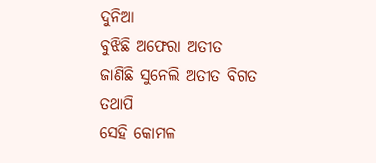ଦୁନିଆ
ବୁଝିଛି ଅଫେରା ଅତୀତ
ଜାଣିଛି ସୁନେଲି ଅତୀତ ବିଗତ
ତଥାପି
ସେହି କୋମଳ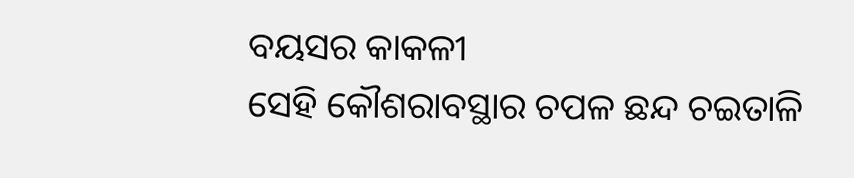ବୟସର କାକଳୀ
ସେହି କୌଶରାବସ୍ଥାର ଚପଳ ଛନ୍ଦ ଚଇତାଳି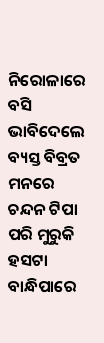ନିରୋଳାରେ ବସି ଭାବିଦେଲେ
ବ୍ୟସ୍ତ ବିବ୍ରତ ମନରେ
ଚନ୍ଦନ ଟିପା ପରି ମୁରୁକି ହସଟା
ବାନ୍ଧିପାରେ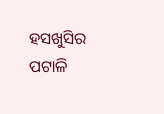ହସଖୁସିର ପଟାଳି